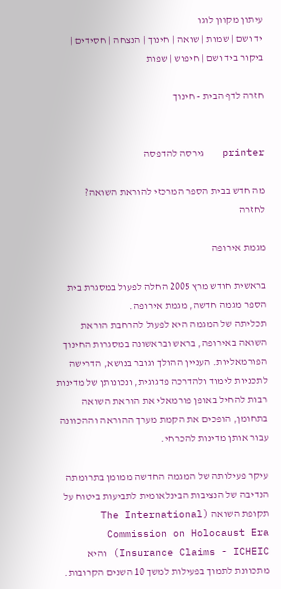עיתון מקוון לוגו
יד ושם | שמות | שואה | חינוך | הנצחה | חסידים | ביקור ביד ושם | חיפוש | שפות

חזרה לדף הבית - חינוך


printer   גירסה להדפסה

מה חדש בבית הספר המרכזי להוראת השואה?
לחזרה

מגמת אירופה

בראשית חודש מרץ 2005 החלה לפעול במסגרת בית הספר מגמה חדשה, מגמת אירופה.
תכליתה של המגמה היא לפעול להרחבת הוראת השואה באירופה, בראש ובראשונה במסגרות החינוך הפורמאליות. העניין ההולך וגובר בנושא, הדרישה לתכניות לימוד ולהדרכה פדגוגית, ונכונותן של מדינות רבות להחיל באופן פורמאלי את הוראת השואה בתחומן, הופכים את הקמת מערך ההוראה וההכוונה עבור אותן מדינות להכרחי.

עיקר פעילותה של המגמה החדשה ממומן בתרומתה הנדיבה של הנציבות הבינלאומית לתביעות ביטוח על תקופת השואה (The International Commission on Holocaust Era Insurance Claims - ICHEIC) והיא מתכוונת לתמוך בפעילות למשך 10 השנים הקרובות.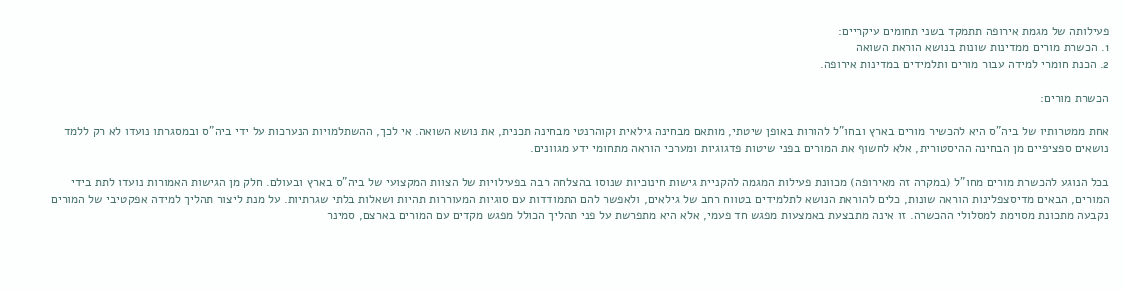פעילותה של מגמת אירופה תתמקד בשני תחומים עיקריים:
1. הכשרת מורים ממדינות שונות בנושא הוראת השואה
2. הכנת חומרי למידה עבור מורים ותלמידים במדינות אירופה.

הכשרת מורים:

אחת ממטרותיו של ביה"ס היא להכשיר מורים בארץ ובחו"ל להורות באופן שיטתי, מותאם מבחינה גילאית וקוהרנטי מבחינה תכנית, את נושא השואה. אי לכך, ההשתלמויות הנערכות על ידי ביה"ס ובמסגרתו נועדו לא רק ללמד נושאים ספציפיים מן הבחינה ההיסטורית, אלא לחשוף את המורים בפני שיטות פדגוגיות ומערכי הוראה מתחומי ידע מגוונים.

בכל הנוגע להכשרת מורים מחו"ל (במקרה זה מאירופה) מכוונת פעילות המגמה להקניית גישות חינוכיות שנוסו בהצלחה רבה בפעילויות של הצוות המקצועי של ביה"ס בארץ ובעולם. חלק מן הגישות האמורות נועדו לתת בידי המורים, הבאים מדיסצפלינות הוראה שונות, כלים להוראת הנושא לתלמידים בטווח רחב של גילאים, ולאפשר להם התמודדות עם סוגיות המעוררות תהיות ושאלות בלתי שגרתיות. על מנת ליצור תהליך למידה אפקטיבי של המורים נקבעה מתכונת מסוימת למסלולי ההכשרה. זו אינה מתבצעת באמצעות מפגש חד פעמי, אלא היא מתפרשת על פני תהליך הכולל מפגש מקדים עם המורים בארצם, סמינר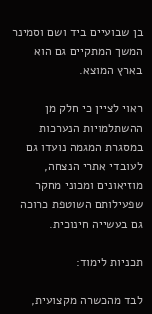בן שבועיים ביד ושם וסמינר המשך המתקיים גם הוא בארץ המוצא.

ראוי לציין כי חלק מן ההשתלמויות הנערכות במסגרת המגמה נועדו גם לעובדי אתרי הנצחה, מוזיאונים ומכוני מחקר שפעילותם השוטפת כרוכה גם בעשייה חינוכית.

תכניות לימוד:

לבד מהכשרה מקצועית,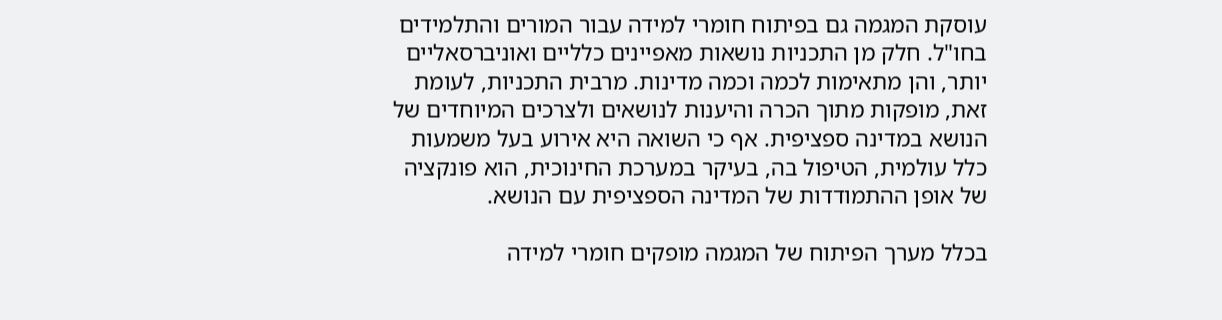עוסקת המגמה גם בפיתוח חומרי למידה עבור המורים והתלמידים בחו"ל. חלק מן התכניות נושאות מאפיינים כלליים ואוניברסאליים יותר, והן מתאימות לכמה וכמה מדינות. מרבית התכניות, לעומת זאת, מופקות מתוך הכרה והיענות לנושאים ולצרכים המיוחדים של הנושא במדינה ספציפית. אף כי השואה היא אירוע בעל משמעות כלל עולמית, הטיפול בה, בעיקר במערכת החינוכית, הוא פונקציה של אופן ההתמודדות של המדינה הספציפית עם הנושא.

בכלל מערך הפיתוח של המגמה מופקים חומרי למידה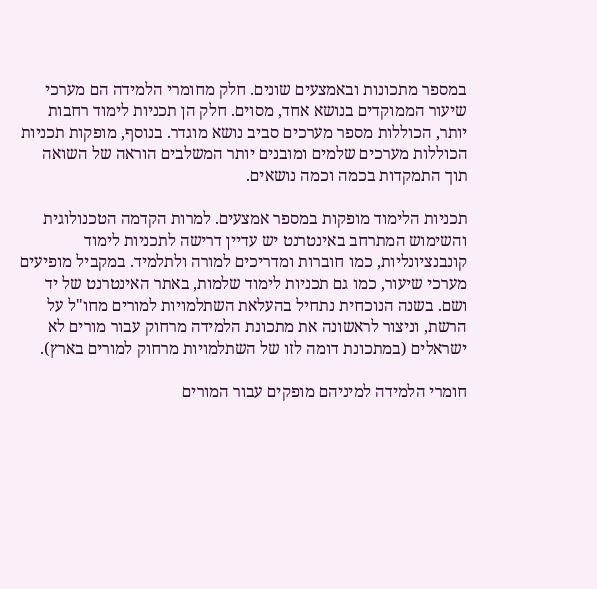במספר מתכונות ובאמצעים שונים. חלק מחומרי הלמידה הם מערכי שיעור הממוקדים בנושא אחד, מסוים. חלק הן תכניות לימוד רחבות יותר, הכוללות מספר מערכים סביב נושא מוגדר. בנוסף, מופקות תכניות הכוללות מערכים שלמים ומובנים יותר המשלבים הוראה של השואה תוך התמקדות בכמה וכמה נושאים.

תכניות הלימוד מופקות במספר אמצעים. למרות הקדמה הטכנולוגית והשימוש המתרחב באינטרנט יש עדיין דרישה לתכניות לימוד קונבנציונליות, כמו חוברות ומדריכים למורה ולתלמיד. במקביל מופיעים מערכי שיעור, כמו גם תכניות לימוד שלמות, באתר האינטרנט של יד ושם. בשנה הנוכחית נתחיל בהעלאת השתלמויות למורים מחו"ל על הרשת, וניצור לראשונה את מתכונת הלמידה מרחוק עבור מורים לא ישראלים (במתכונת דומה לזו של השתלמויות מרחוק למורים בארץ).

חומרי הלמידה למיניהם מופקים עבור המורים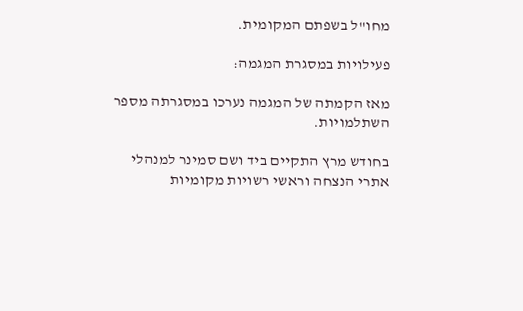מחו"ל בשפתם המקומית.

פעילויות במסגרת המגמה:

מאז הקמתה של המגמה נערכו במסגרתה מספר השתלמויות.

בחודש מרץ התקיים ביד ושם סמינר למנהלי אתרי הנצחה וראשי רשויות מקומיות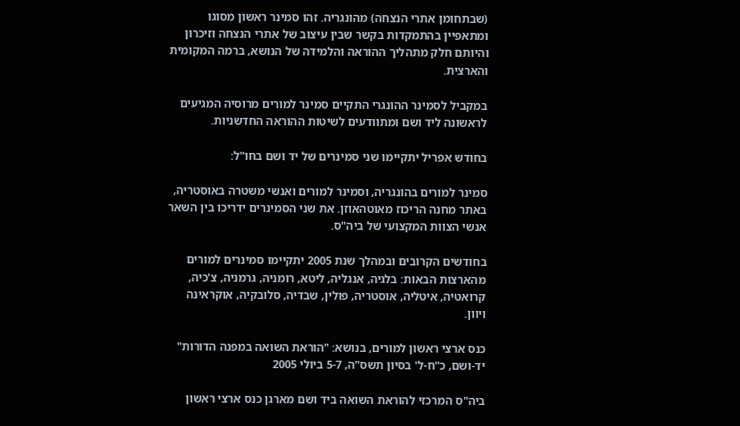(שבתחומן אתרי הנצחה) מהונגריה. זהו סמינר ראשון מסוגו ומתאפיין בהתמקדות בקשר שבין עיצוב של אתרי הנצחה וזיכרון והיותם חלק מתהליך ההוראה והלמידה של הנושא, ברמה המקומית והארצית.

במקביל לסמינר ההונגרי התקיים סמינר למורים מרוסיה המגיעים לראשונה ליד ושם ומתוודעים לשיטות ההוראה החדשניות.

בחודש אפריל יתקיימו שני סמינרים של יד ושם בחו"ל:

סמינר למורים בהונגריה, וסמינר למורים ואנשי משטרה באוסטריה, באתר מחנה הריכוז מאוטהאוזן. את שני הסמינרים ידריכו בין השאר אנשי הצוות המקצועי של ביה"ס.

בחודשים הקרובים ובמהלך שנת 2005 יתקיימו סמינרים למורים מהארצות הבאות: בלגיה, אנגליה, ליטא, רומניה, גרמניה, צ'כיה, קרואטיה, איטליה, אוסטריה, פולין, שבדיה, סלובקיה, אוקראינה ויוון.

כנס ארצי ראשון למורים, בנושא: "הוראת השואה במפנה הדורות" יד-ושם, כ"ח-ל' בסיון תשס"ה, 5-7 ביולי 2005

ביה"ס המרכזי להוראת השואה ביד ושם מארגן כנס ארצי ראשון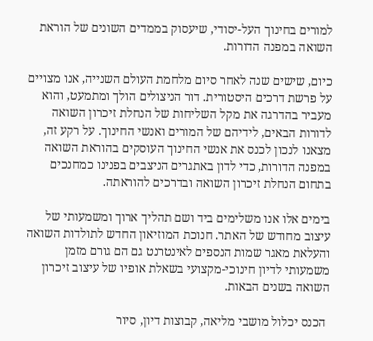למורים בחינוך העל-יסודי, שיעסוק בממדים השונים של הוראת השואה במפנה הדורות.

כיום, שישים שנה לאחר סיום מלחמת העולם השנייה, אנו מצויים על פרשת דרכים היסטורית. דור הניצולים הולך ומתמעט, והוא מעביר בהדרגה את מקל השליחות של הנחלת זיכרון השואה לדורות הבאים, לידיהם של המורים ואנשי החינוך. על רקע זה, מצאנו לנכון לכנס את אנשי החינוך העוסקים בהוראת השואה במפנה הדורות, כדי לדון באתגרים הניצבים בפנינו כמחנכים בתחום הנחלת זיכרון השואה ובדרכים להוראתה.

בימים אלו אנו משלימים ביד ושם תהליך ארוך ומשמעותי של עיצוב מחודש של האתר. חנוכת המוזיאון החדש לתולדות השואה והעלאת מאגר שמות הנספים לאינטרנט גם הם גורם מזמן משמעותי לדיון חינוכי-מקצועי בשאלת אופיו של עיצוב זיכרון השואה בשנים הבאות.

 הכנס יכלול מושבי מליאה, קבוצות דיון, סיור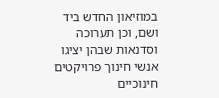במוזיאון החדש ביד ושם, וכן תערוכה וסדנאות שבהן יציגו אנשי חינוך פרויקטים חינוכיים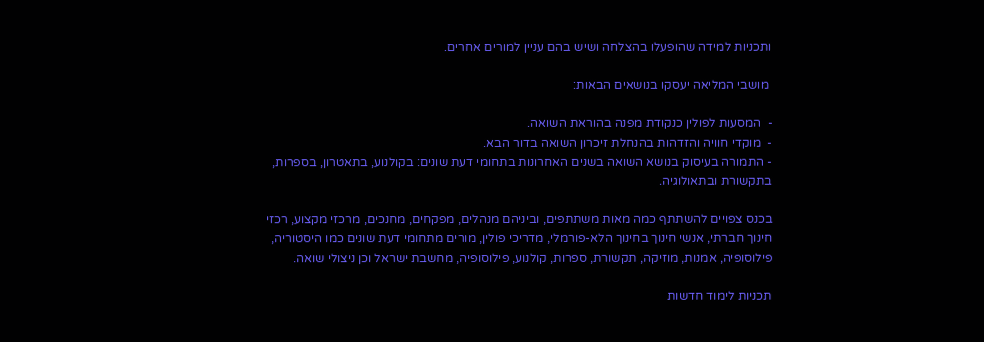ותכניות למידה שהופעלו בהצלחה ושיש בהם עניין למורים אחרים.

 מושבי המליאה יעסקו בנושאים הבאות:

-  המסעות לפולין כנקודת מפנה בהוראת השואה.
-  מוקדי חוויה והזדהות בהנחלת זיכרון השואה בדור הבא.
- התמורה בעיסוק בנושא השואה בשנים האחרונות בתחומי דעת שונים: בקולנוע, בתאטרון, בספרות, בתקשורת ובתאולוגיה.

בכנס צפויים להשתתף כמה מאות משתתפים, וביניהם מנהלים, מפקחים, מחנכים, מרכזי מקצוע, רכזי חינוך חברתי, אנשי חינוך בחינוך הלא-פורמלי, מדריכי פולין, מורים מתחומי דעת שונים כמו היסטוריה, פילוסופיה, אמנות, מוזיקה, תקשורת, ספרות, קולנוע, פילוסופיה, מחשבת ישראל וכן ניצולי שואה.

תכניות לימוד חדשות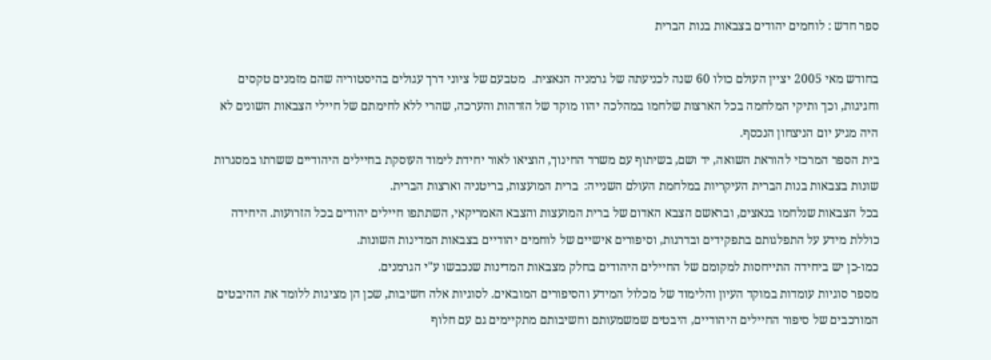ספר חדש : לוחמים יהודים בצבאות בנות הברית

בחודש מאי 2005 יציין העולם כולו 60 שנה לכניעתה של גרמניה הנאצית.  מטבעם של ציוני דרך עגולים בהיסטוריה שהם מזמנים טקסים וחגיגות, וכך ותיקי המלחמה בכל הארצות שלחמו במהלכה יהוו מוקד של הזדהות והערכה, שהרי ללא לחימתם של חיילי הצבאות השונים לא היה מגיע יום הניצחון הנכסף.
בית הספר המרכזי להוראת השואה, יד ושם, בשיתוף עם משרד החינוך, הוציאו לאור יחידת לימוד העוסקת בחיילים היהודיים ששרתו במסגרות שונות בצבאות בנות הברית העיקריות במלחמת העולם השנייה:  ברית המועצות, בריטניה וארצות הברית.
בכל הצבאות שנלחמו בנאצים, ובראשם הצבא האדום של ברית המועצות והצבא האמריקאי, השתתפו חיילים יהודים בכל הזרועות. היחידה כוללת מידע על התפלגותם בתפקידים ובדרגות, וסיפורים אישיים של לוחמים יהודיים בצבאות המדינות השונות.
כמו-כן יש ביחידה התייחסות למקומם של החיילים היהודים בחלק מצבאות המדינות שנכבשו ע"י הגרמנים.
מספר סוגיות עומדות במוקד העיון והלימוד של מכלול המידע והסיפורים המובאים. לסוגיות אלה חשיבות, שכן הן מציגות ללומד את ההיבטים המורכבים של סיפור החיילים היהודיים, היבטים שמשמעותם וחשיבותם מתקיימים גם עם חלוף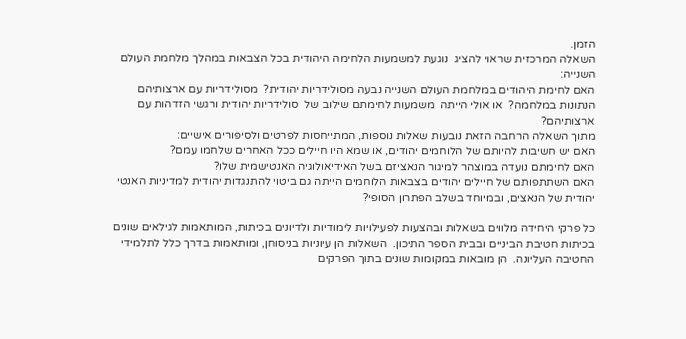הזמן.
השאלה המרכזית שראוי להציג  נוגעת למשמעות הלחימה היהודית בכל הצבאות במהלך מלחמת העולם השנייה:
האם לחימת היהודים במלחמת העולם השנייה נבעה מסולידריות יהודית?  מסולידריות עם ארצותיהם הנתונות במלחמה?  או אולי הייתה  משמעות לחימתם שילוב של  סולידריות יהודית ורגשי הזדהות עם ארצותיהם?
מתוך השאלה הרחבה הזאת נובעות שאלות נוספות, המתייחסות לפרטים ולסיפורים אישיים:
האם יש חשיבות להיותם של הלוחמים יהודים, או שמא היו חיילים ככל האחרים שלחמו עמם?
האם לחימתם נועדה במוצהר למיגור הנאציזם בשל האידיאולוגיה האנטישמית שלו?
האם השתתפותם של חיילים יהודים בצבאות הלוחמים הייתה גם ביטוי להתנגדות יהודית למדיניות האנטי יהודית של הנאצים, ובמיוחד בשלב הפתרון הסופי?

כל פרקי היחידה מלווים בשאלות ובהצעות לפעילויות לימודיות ולדיונים בכיתות, המותאמות לגילאים שונים בכיתות חטיבת הביניים ובבית הספר התיכון.  השאלות הן עיוניות בניסוחן, ומותאמות בדרך כלל לתלמידי החטיבה העליונה.  הן מובאות במקומות שונים בתוך הפרקים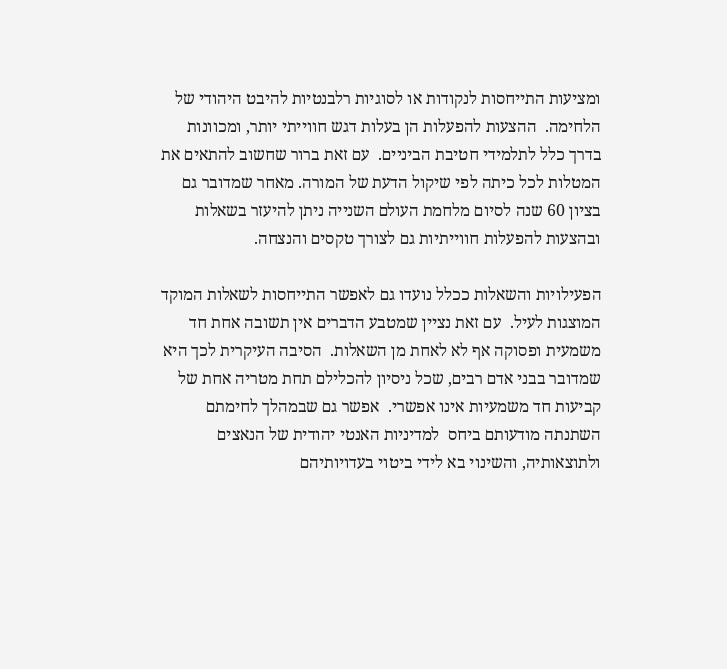ומציעות התייחסות לנקודות או לסוגיות רלבנטיות להיבט היהודי של הלחימה.  ההצעות להפעלות הן בעלות דגש חווייתי יותר, ומכוונות בדרך כלל לתלמידי חטיבת הביניים.  עם זאת ברור שחשוב להתאים את המטלות לכל כיתה לפי שיקול הדעת של המורה. מאחר שמדובר גם בציון 60 שנה לסיום מלחמת העולם השנייה ניתן להיעזר בשאלות ובהצעות להפעלות חווייתיות גם לצורך טקסים והנצחה.

הפעילויות והשאלות ככלל נועדו גם לאפשר התייחסות לשאלות המוקד המוצגות לעיל.  עם זאת נציין שמטבע הדברים אין תשובה אחת חד משמעית ופסוקה אף לא לאחת מן השאלות.  הסיבה העיקרית לכך היא שמדובר בבני אדם רבים, שכל ניסיון להכלילם תחת מטריה אחת של קביעות חד משמעיות אינו אפשרי.  אפשר גם שבמהלך לחימתם השתנתה מודעותם ביחס  למדיניות האנטי יהודית של הנאצים ולתוצאותיה, והשינוי בא לידי ביטוי בעדויותיהם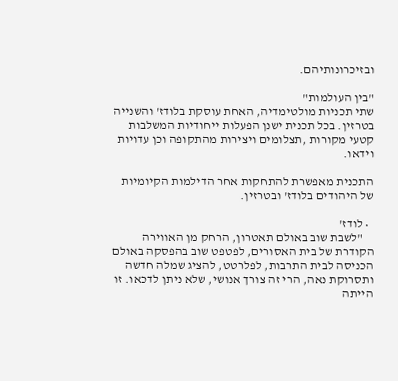ובזיכרונותיהם.

"בין העולמות"
שתי תכניות מולטימדיה, האחת עוסקת בלודז' והשנייה בטרזין. בכל תכנית ישנן הפעלות ייחודיות המשלבות קטעי מקורות ,תצלומים ויצירות מהתקופה וכן עדויות וידאו.

התכנית מאפשרת להתחקות אחר הדילמות הקיומיות של היהודים בלודז' ובטרזין.

  • לודז'
    "לשבת שוב באולם תאטרון, הרחק מן האווירה הקודרת של בית האסורים, לפטפט שוב בהפסקה באולם הכניסה לבית התרבות, לפלרטט, להציג שמלה חדשה ותסרוקת נאה, הרי זה צורך אנושי, שלא ניתן לדכאו. זו הייתה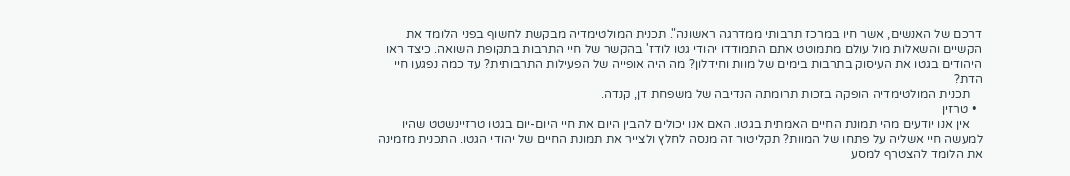דרכם של האנשים, אשר חיו במרכז תרבותי ממדרגה ראשונה". תכנית המולטימדיה מבקשת לחשוף בפני הלומד את הקשיים והשאלות מול עולם מתמוטט אתם התמודדו יהודי גטו לודז' בהקשר של חיי התרבות בתקופת השואה. כיצד ראו היהודים בגטו את העיסוק בתרבות בימים של מוות וחידלון? מה היה אופייה של הפעילות התרבותית? עד כמה נפגעו חיי הדת?
    תכנית המולטימדיה הופקה בזכות תרומתה הנדיבה של משפחת דן, קנדה.
  • טרזין
    אין אנו יודעים מהי תמונת החיים האמתית בגטו. האם אנו יכולים להבין היום את חיי היום-יום בגטו טרזיינשטט שהיו למעשה חיי אשליה על פתחו של המוות? תקליטור זה מנסה לחלץ ולצייר את תמונת החיים של יהודי הגטו. התכנית מזמינה את הלומד להצטרף למסע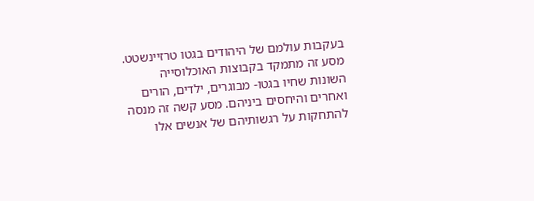בעקבות עולמם של היהודים בגטו טרזיינשטט. מסע זה מתמקד בקבוצות האוכלוסייה השונות שחיו בגטו- מבוגרים, ילדים, הורים ואחרים והיחסים ביניהם. מסע קשה זה מנסה להתחקות על רגשותיהם של אנשים אלו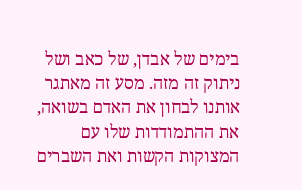בימים של אבדן, של כאב ושל ניתוק זה מזה. מסע זה מאתגר אותנו לבחון את האדם בשואה, את ההתמודדות שלו עם המצוקות הקשות ואת השברים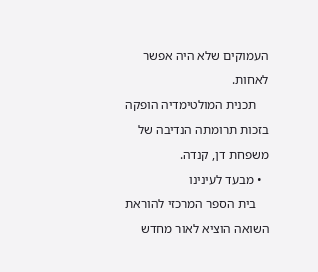העמוקים שלא היה אפשר לאחות.
    תכנית המולטימדיה הופקה בזכות תרומתה הנדיבה של משפחת דן, קנדה.
  • מבעד לעינינו
    בית הספר המרכזי להוראת השואה הוציא לאור מחדש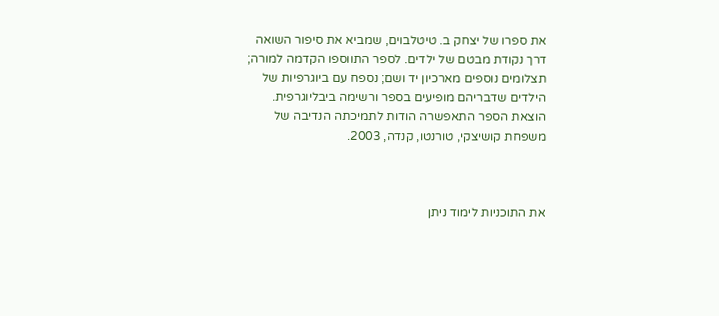את ספרו של יצחק ב. טיטלבוים, שמביא את סיפור השואה דרך נקודת מבטם של ילדים. לספר התווספו הקדמה למורה; תצלומים נוספים מארכיון יד ושם; נספח עם ביוגרפיות של הילדים שדבריהם מופיעים בספר ורשימה ביבליוגרפית. הוצאת הספר התאפשרה הודות לתמיכתה הנדיבה של משפחת קושיצקי, טורנטו, קנדה, 2003.



את התוכניות לימוד ניתן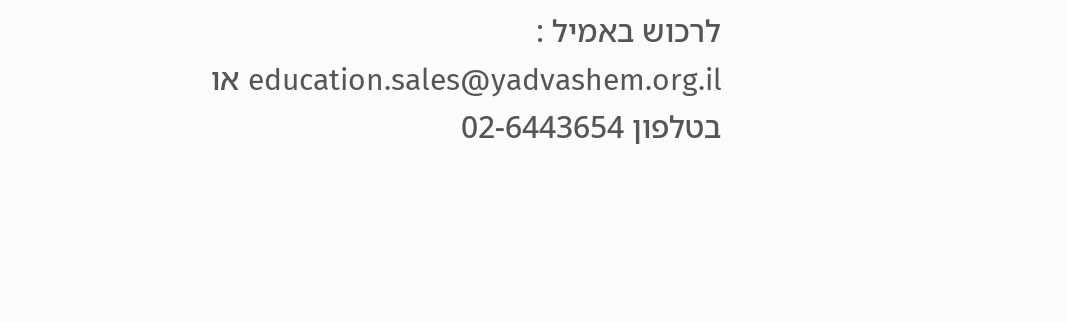לרכוש באמיל : education.sales@yadvashem.org.il או בטלפון 02-6443654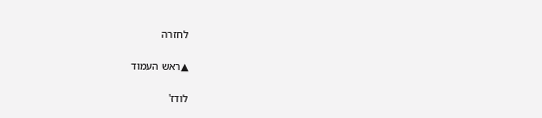לחזרה

▲ראש העמוד

לודז'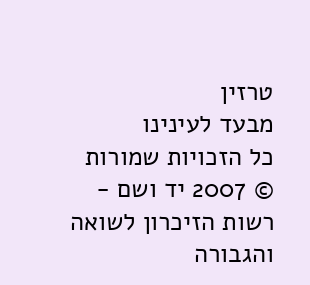טרזין
מבעד לעינינו
כל הזכויות שמורות © 2007 יד ושם - רשות הזיכרון לשואה והגבורה